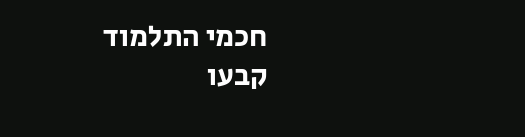חכמי התלמוד קבעו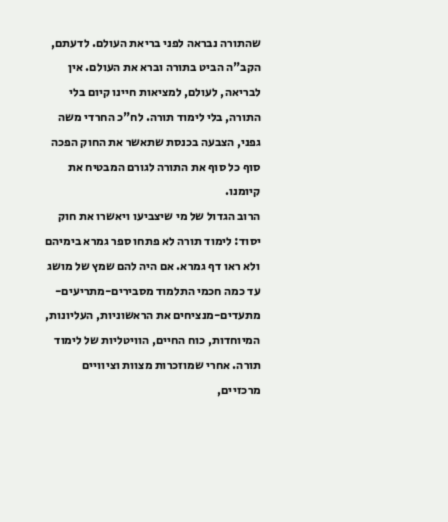שהתורה נבראה לפני בריאת העולם. לדעתם, הקב"ה הביט בתורה וברא את העולם. אין לבריאה, לעולם, למציאות חיינו קיום בלי התורה, בלי לימוד תורה. לח"כ החרדי משה גפני, הצבעה בכנסת שתאשר את החוק הפכה סוף כל סוף את התורה לגורם המבטיח את קיומנו.
הרוב הגדול של מי שיצביעו ויאשרו את חוק יסוד: לימוד תורה לא פתחו ספר גמרא בימיהם ולא ראו דף גמרא. אם היה להם שמץ של מושג עד כמה חכמי התלמוד מסבירים-מתריעים-מתעדים-מנציחים את הראשוניות, העליונות, המיוחדות, כוח החיים, הוויטליות של לימוד תורה. אחרי שמוזכרות מצוות וציוויים מרכזיים,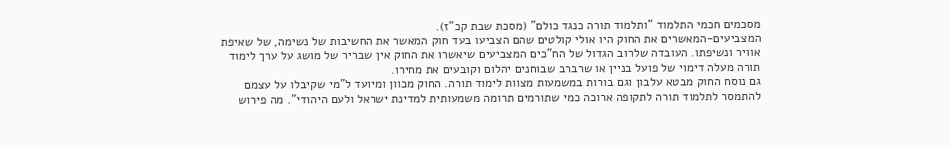מסכמים חכמי התלמוד "ותלמוד תורה כנגד כולם" (מסכת שבת קכ"ז).
המצביעים-המאשרים את החוק היו אולי קולטים שהם הצביעו בעד חוק המאשר את החשיבות של נשימה, של שאיפת אוויר ונשיפתו. העובדה שלרוב הגדול של הח"כים המצביעים שיאשרו את החוק אין שבריר של מושג על ערך לימוד תורה מעלה דימוי של פועל בניין או שרברב שבוחנים יהלום וקובעים את מחירו.
גם נוסח החוק מבטא עלבון וגם בורות במשמעות מצוות לימוד תורה. החוק מכוון ומיועד ל"מי שקיבלו על עצמם להתמסר לתלמוד תורה לתקופה ארוכה כמי שתורמים תרומה משמעותית למדינת ישראל ולעם היהודי". מה פירוש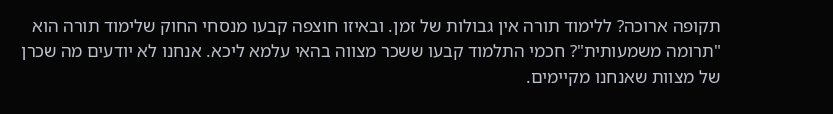תקופה ארוכה? ללימוד תורה אין גבולות של זמן. ובאיזו חוצפה קבעו מנסחי החוק שלימוד תורה הוא "תרומה משמעותית"? חכמי התלמוד קבעו ששכר מצווה בהאי עלמא ליכא. אנחנו לא יודעים מה שכרן של מצוות שאנחנו מקיימים.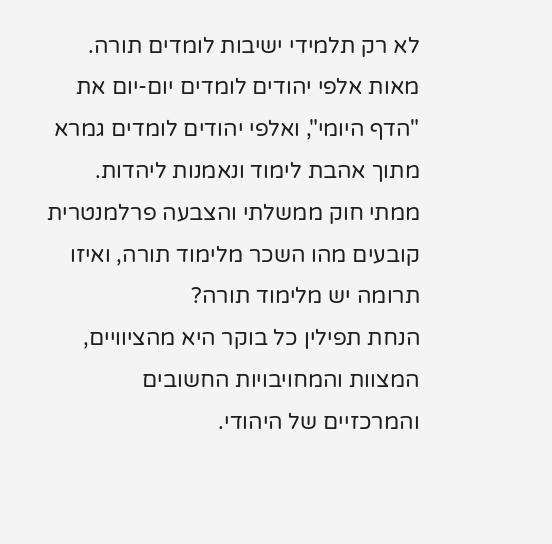לא רק תלמידי ישיבות לומדים תורה. מאות אלפי יהודים לומדים יום-יום את "הדף היומי", ואלפי יהודים לומדים גמרא מתוך אהבת לימוד ונאמנות ליהדות. ממתי חוק ממשלתי והצבעה פרלמנטרית קובעים מהו השכר מלימוד תורה, ואיזו תרומה יש מלימוד תורה?
הנחת תפילין כל בוקר היא מהציוויים, המצוות והמחויבויות החשובים והמרכזיים של היהודי.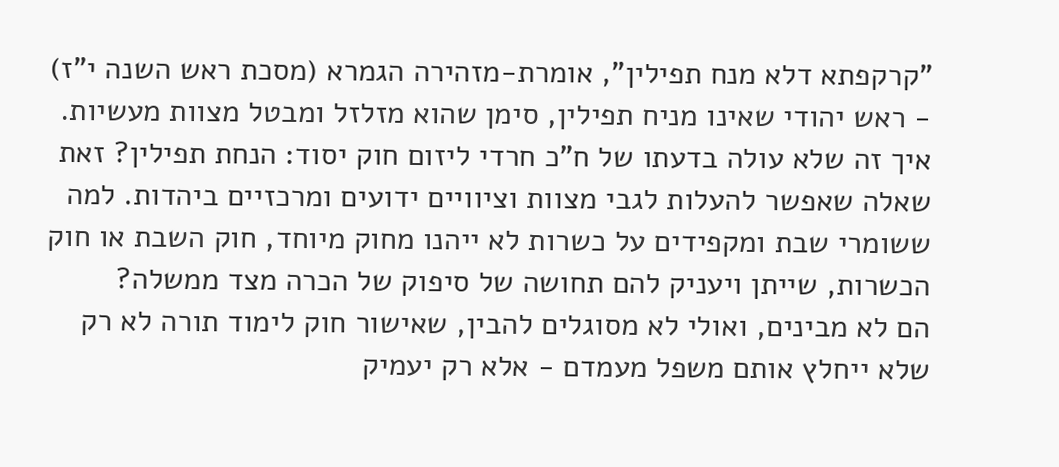"קרקפתא דלא מנח תפילין", אומרת-מזהירה הגמרא (מסכת ראש השנה י"ז) - ראש יהודי שאינו מניח תפילין, סימן שהוא מזלזל ומבטל מצוות מעשיות. איך זה שלא עולה בדעתו של ח"כ חרדי ליזום חוק יסוד: הנחת תפילין? זאת שאלה שאפשר להעלות לגבי מצוות וציוויים ידועים ומרכזיים ביהדות. למה ששומרי שבת ומקפידים על כשרות לא ייהנו מחוק מיוחד, חוק השבת או חוק הכשרות, שייתן ויעניק להם תחושה של סיפוק של הכרה מצד ממשלה?
הם לא מבינים, ואולי לא מסוגלים להבין, שאישור חוק לימוד תורה לא רק שלא ייחלץ אותם משפל מעמדם - אלא רק יעמיק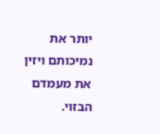יותר את נמיכותם ויזין את מעמדם הבזוי.